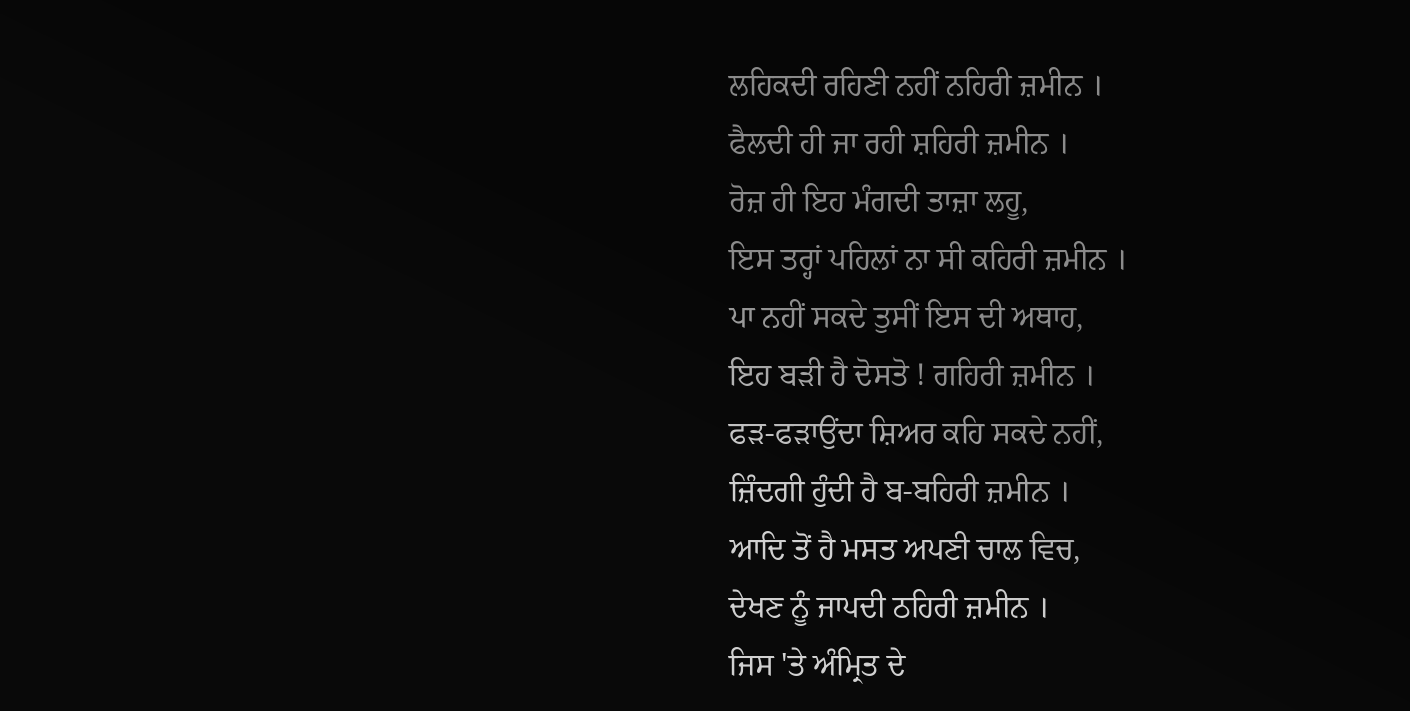ਲਹਿਕਦੀ ਰਹਿਣੀ ਨਹੀਂ ਨਹਿਰੀ ਜ਼ਮੀਨ ।
ਫੈਲਦੀ ਹੀ ਜਾ ਰਹੀ ਸ਼ਹਿਰੀ ਜ਼ਮੀਨ ।
ਰੋਜ਼ ਹੀ ਇਹ ਮੰਗਦੀ ਤਾਜ਼ਾ ਲਹੂ,
ਇਸ ਤਰ੍ਹਾਂ ਪਹਿਲਾਂ ਨਾ ਸੀ ਕਹਿਰੀ ਜ਼ਮੀਨ ।
ਪਾ ਨਹੀਂ ਸਕਦੇ ਤੁਸੀਂ ਇਸ ਦੀ ਅਥਾਹ,
ਇਹ ਬੜੀ ਹੈ ਦੋਸਤੋ ! ਗਹਿਰੀ ਜ਼ਮੀਨ ।
ਫੜ-ਫੜਾਉਂਦਾ ਸ਼ਿਅਰ ਕਹਿ ਸਕਦੇ ਨਹੀਂ,
ਜ਼ਿੰਦਗੀ ਹੁੰਦੀ ਹੈ ਬ-ਬਹਿਰੀ ਜ਼ਮੀਨ ।
ਆਦਿ ਤੋਂ ਹੈ ਮਸਤ ਅਪਣੀ ਚਾਲ ਵਿਚ,
ਦੇਖਣ ਨੂੰ ਜਾਪਦੀ ਠਹਿਰੀ ਜ਼ਮੀਨ ।
ਜਿਸ 'ਤੇ ਅੰਮ੍ਰਿਤ ਦੇ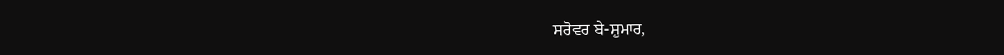ਸਰੋਵਰ ਬੇ-ਸ਼ੁਮਾਰ,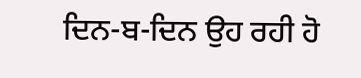ਦਿਨ-ਬ-ਦਿਨ ਉਹ ਰਹੀ ਹੋ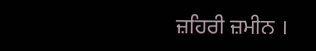ਜ਼ਹਿਰੀ ਜ਼ਮੀਨ ।